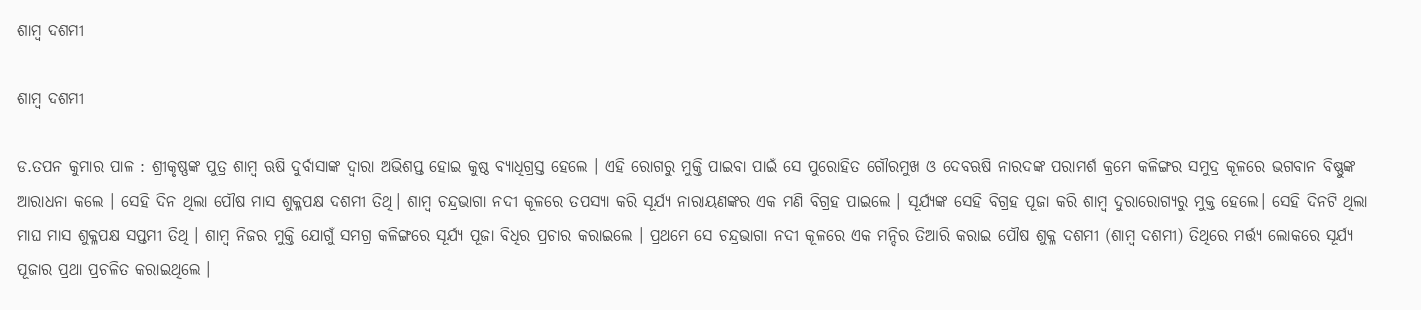ଶାମ୍ବ ଦଶମୀ

ଶାମ୍ବ ଦଶମୀ

ଡ.ତପନ କୁମାର ପାଳ : ଶ୍ରୀକୃଷ୍ଣଙ୍କ ପୁତ୍ର ଶାମ୍ବ ଋଷି ଦୁର୍ବାସାଙ୍କ ଦ୍ୱାରା ଅଭିଶପ୍ତ ହୋଇ କୁଷ୍ଠ ବ୍ୟାଧିଗ୍ରସ୍ତ ହେଲେ । ଏହି ରୋଗରୁ ମୁକ୍ତି ପାଇବା ପାଇଁ ସେ ପୁରୋହିତ ଗୌରମୁଖ ଓ ଦେବଋଷି ନାରଦଙ୍କ ପରାମର୍ଶ କ୍ରମେ କଳିଙ୍ଗର ସମୁଦ୍ର କୂଳରେ ଭଗବାନ ବିଷ୍ଣୁଙ୍କ ଆରାଧନା କଲେ । ସେହି ଦିନ ଥିଲା ପୌଷ ମାସ ଶୁକ୍ଳପକ୍ଷ ଦଶମୀ ତିଥି। ଶାମ୍ବ ଚନ୍ଦ୍ରଭାଗା ନଦୀ କୂଳରେ ତପସ୍ୟା କରି ସୂର୍ଯ୍ୟ ନାରାୟଣଙ୍କର ଏକ ମଣି ବିଗ୍ରହ ପାଇଲେ । ସୂର୍ଯ୍ୟଙ୍କ ସେହି ବିଗ୍ରହ ପୂଜା କରି ଶାମ୍ବ ଦୁରାରୋଗ୍ୟରୁ ମୁକ୍ତ ହେଲେ। ସେହି ଦିନଟି ଥିଲା ମାଘ ମାସ ଶୁକ୍ଳପକ୍ଷ ସପ୍ତମୀ ତିଥି । ଶାମ୍ବ ନିଜର ମୁକ୍ତି ଯୋଗୁଁ ସମଗ୍ର କଳିଙ୍ଗରେ ସୂର୍ଯ୍ୟ ପୂଜା ବିଧିର ପ୍ରଚାର କରାଇଲେ । ପ୍ରଥମେ ସେ ଚନ୍ଦ୍ରଭାଗା ନଦୀ କୂଳରେ ଏକ ମନ୍ଦିର ତିଆରି କରାଇ ପୌଷ ଶୁକ୍ଳ ଦଶମୀ (ଶାମ୍ବ ଦଶମୀ) ତିଥିରେ ମର୍ତ୍ତ୍ୟ ଲୋକରେ ସୂର୍ଯ୍ୟ ପୂଜାର ପ୍ରଥା ପ୍ରଚଳିତ କରାଇଥିଲେ ।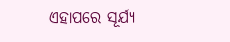ଏହାପରେ ସୂର୍ଯ୍ୟ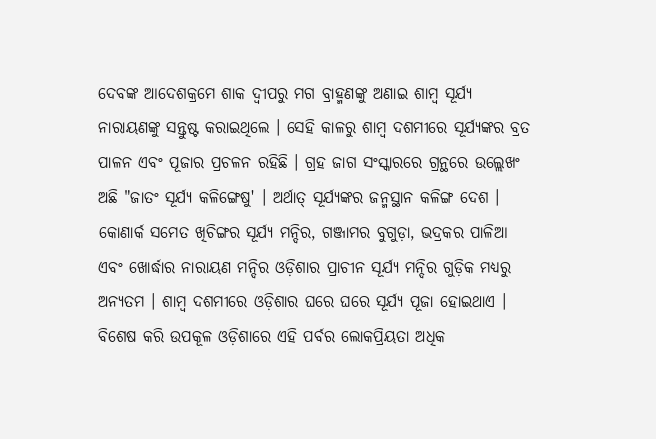ଦେବଙ୍କ ଆଦେଶକ୍ରମେ ଶାକ ଦ୍ୱୀପରୁ ମଗ ବ୍ରାହ୍ମଣଙ୍କୁ ଅଣାଇ ଶାମ୍ବ ସୂର୍ଯ୍ୟ ନାରାୟଣଙ୍କୁ ସନ୍ତୁଷ୍ଟ କରାଇଥିଲେ । ସେହି କାଳରୁ ଶାମ୍ବ ଦଶମୀରେ ସୂର୍ଯ୍ୟଙ୍କର ବ୍ରତ ପାଳନ ଏବଂ ପୂଜାର ପ୍ରଚଳନ ରହିଛି । ଗ୍ରହ ଜାଗ ସଂସ୍କାରରେ ଗ୍ରନ୍ଥରେ ଉଲ୍ଲେଖଂ ଅଛି "ଜାତଂ ସୂର୍ଯ୍ୟ କଳିଙ୍ଗେଷୁ' । ଅର୍ଥାତ୍‌ ସୂର୍ଯ୍ୟଙ୍କର ଜନ୍ମସ୍ଥାନ କଳିଙ୍ଗ ଦେଶ । କୋଣାର୍କ ସମେତ ଖିଚିଙ୍ଗର ସୂର୍ଯ୍ୟ ମନ୍ଦିର, ଗଞ୍ଜାମର ବୁଗୁଡ଼ା, ଭଦ୍ରକର ପାଳିଆ ଏବଂ ଖୋର୍ଦ୍ଧାର ନାରାୟଣ ମନ୍ଦିର ଓଡ଼ିଶାର ପ୍ରାଚୀନ ସୂର୍ଯ୍ୟ ମନ୍ଦିର ଗୁଡ଼ିକ ମଧ୍ୟରୁ ଅନ୍ୟତମ । ଶାମ୍ବ ଦଶମୀରେ ଓଡ଼ିଶାର ଘରେ ଘରେ ସୂର୍ଯ୍ୟ ପୂଜା ହୋଇଥାଏ । ବିଶେଷ କରି ଉପକୂଳ ଓଡ଼ିଶାରେ ଏହି ପର୍ବର ଲୋକପ୍ରିୟତା ଅଧିକ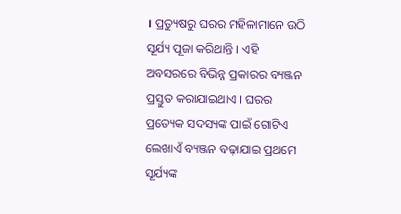। ପ୍ରତ୍ୟୁଷରୁ ଘରର ମହିଳାମାନେ ଉଠି ସୂର୍ଯ୍ୟ ପୂଜା କରିଥାନ୍ତି । ଏହି ଅବସରରେ ବିଭିନ୍ନ ପ୍ରକାରର ବ୍ୟଞ୍ଜନ ପ୍ରସ୍ତୁତ କରାଯାଇଥାଏ । ଘରର ପ୍ରତ୍ୟେକ ସଦସ୍ୟଙ୍କ ପାଇଁ ଗୋଟିଏ ଲେଖାଏଁ ବ୍ୟଞ୍ଜନ ବଢ଼ାଯାଇ ପ୍ରଥମେ ସୂର୍ଯ୍ୟଙ୍କ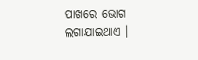ପାଖରେ ଭୋଗ ଲଗାଯାଇଥାଏ ।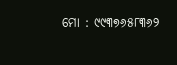ମୋ : ୯୯୩୭୬୫୮୩୬୨